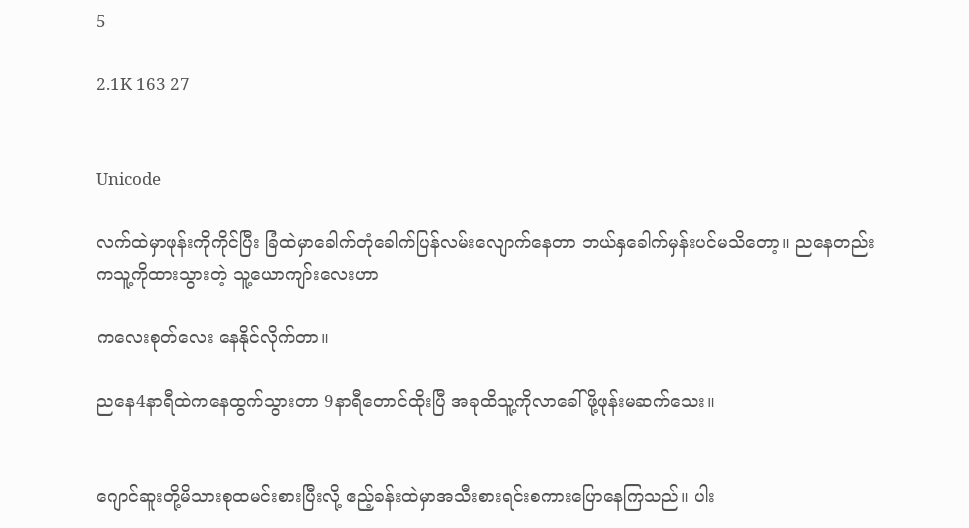5

2.1K 163 27


Unicode

လက်ထဲမှာဖုန်းကိုကိုင်ပြီး ခြံထဲမှာခေါက်တုံခေါက်ပြန်လမ်းလျောက်နေတာ ဘယ်နှခေါက်မှန်းပင်မသိတော့။ ညနေတည်းကသူ့ကိုထားသွားတဲ့ သူ့ယောကျာ်းလေးဟာ

ကလေးစုတ်လေး နေနိုင်လိုက်တာ။

ညနေ4နာရီထဲကနေထွက်သွားတာ 9နာရီတောင်ထိုးပြီ အခုထိသူ့ကိုလာခေါ်ဖို့ဖုန်းမဆက်သေး။


ဂျောင်ဆူးတို့မိသားစုထမင်းစားပြီးလို့ ဧည့်ခန်းထဲမှာအသီးစားရင်းစကားပြောနေကြသည်။ ပါး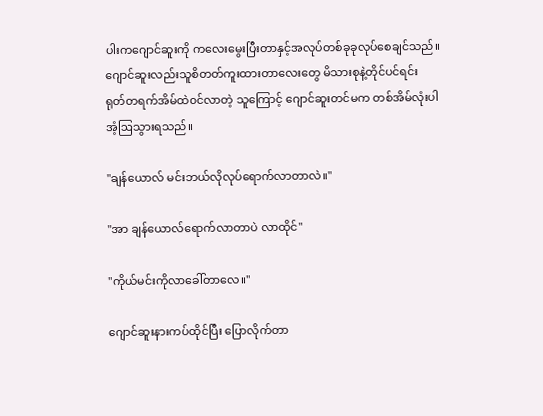ပါးက‌ဂျောင်ဆူးကို ကလေးမွေးပြီးတာနှင့်အလုပ်တစ်ခုခုလုပ်စေချင်သည်။ ဂျောင်ဆူးလည်းသူစိတတ်ကူးထားတာလေးတွေ မိသားစုနဲ့တိုင်ပင်ရင်း ရုတ်တရက်အိမ်ထဲ၀င်လာတဲ့ သူကြောင့် ဂျောင်ဆူးတင်မက တစ်အိမ်လုံးပါအံ့ဩသွားရသည်။

"ချန်ယောလ် မင်းဘယ်လိုလုပ်ရောက်လာတာလဲ။"

"အာ ချန်ယောလ်ရောက်လာတာပဲ လာထိုင်‌"

"ကိုယ်မင်းကိုလာခေါ်တာလေ။"

ဂျောင်ဆူးနားကပ်ထိုင်ပြီး ပြောလိုက်တာ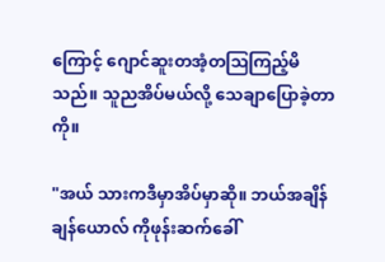ကြောင့် ဂျောင်ဆူးတအံ့တဩကြည့်မိသည်။ သူညအိပ်မယ်လို့ သေချာပြောခဲ့တာကို။

"အယ် သားကဒီမှာအိပ်မှာဆို။ ဘယ်အချိန်ချန်ယောလ် ကိုဖုန်းဆက်ခေါ်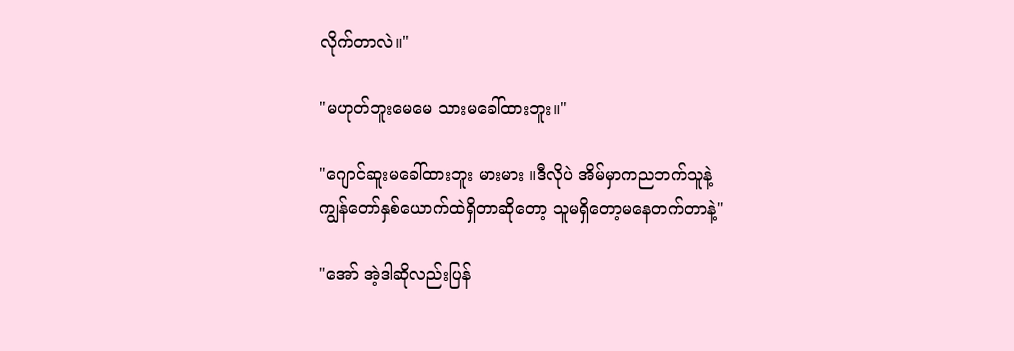လိုက်တာလဲ။"

"မဟုတ်ဘူး‌မေမေ သားမခေါ်ထားဘူး။"

"ဂျောင်ဆူးမခေါ်ထားဘူး မားမား ။ဒီလိုပဲ အိမ်မှာကညဘက်သူနဲ့ကျွန်‌တော်နှစ်ယောက်ထဲရှိတာဆိုတော့ သူမရှိတော့မနေတက်တာနဲ့"

"အော် အဲ့ဒါဆိုလည်းပြန်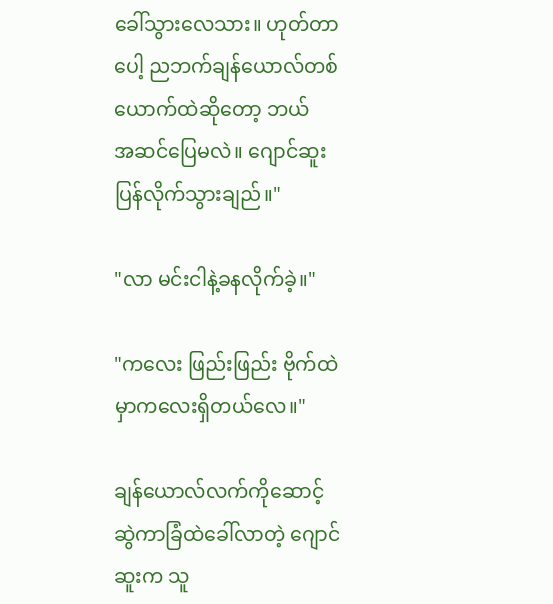ခေါ်သွားလေသား။ ဟုတ်တာပေါ့ ညဘက်ချန်ယောလ်တစ်ယောက်ထဲဆိုတော့ ဘယ်အ‌ဆင်ပြေမလဲ။ ဂျောင်ဆူးပြန်လိုက်သွားချည်။"

"လာ မင်းငါနဲ့ခနလိုက်ခဲ့။"

"ကလေး ဖြည်းဖြည်း ဗိုက်ထဲမှာကလေးရှိတယ်လေ။"

ချန်ယောလ်လက်ကိုဆောင့်ဆွဲကာခြံထဲခေါ်‌လာတဲ့ ဂျောင်ဆူးက သူ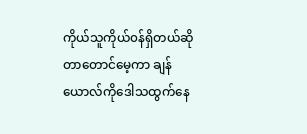ကိုယ်သူကိုယ်၀န်ရှိတယ်ဆိုတာတောင်မေ့ကာ ချန်ယောလ်ကိုဒေါသထွက်နေ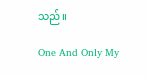သည်။

One And Only My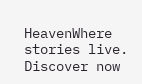HeavenWhere stories live. Discover now